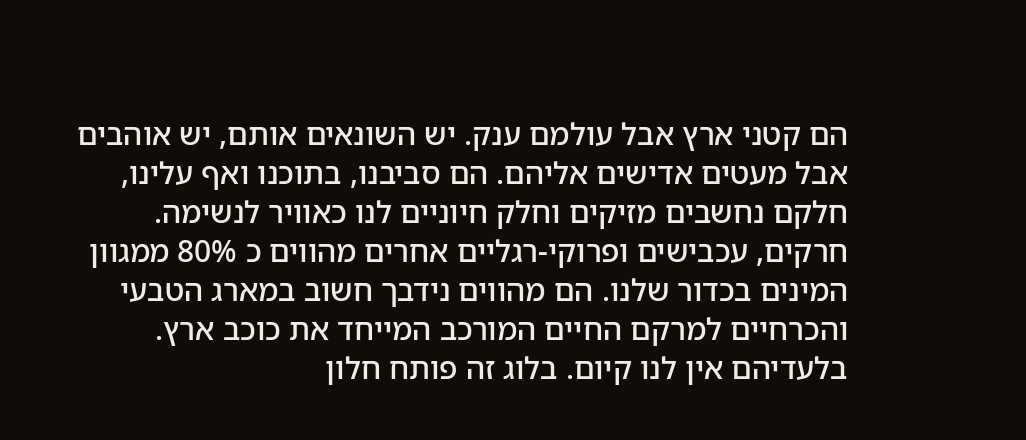הם קטני ארץ אבל עולמם ענק. יש השונאים אותם, יש אוהבים אבל מעטים אדישים אליהם. הם סביבנו, בתוכנו ואף עלינו, חלקם נחשבים מזיקים וחלק חיוניים לנו כאוויר לנשימה. חרקים, עכבישים ופרוקי-רגליים אחרים מהווים כ 80% ממגוון המינים בכדור שלנו. הם מהווים נידבך חשוב במארג הטבעי והכרחיים למרקם החיים המורכב המייחד את כוכב ארץ. בלעדיהם אין לנו קיום. בלוג זה פותח חלון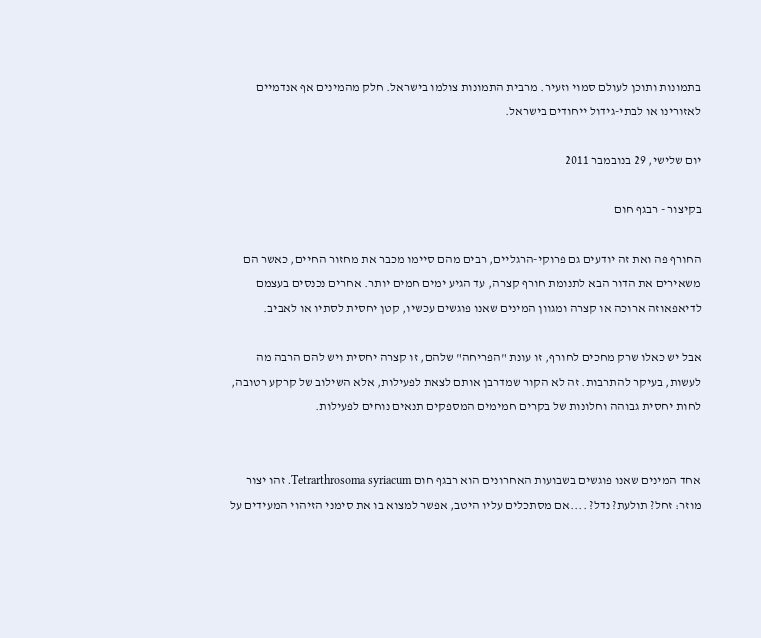בתמונות ותוכן לעולם סמוי וזעיר. מרבית התמונות צולמו בישראל. חלק מהמינים אף אנדמיים לאזורינו או לבתי-גידול ייחודים בישראל.

יום שלישי, 29 בנובמבר 2011

בקיצור - רבגף חום

החורף פה ואת זה יודעים גם פרוקי-הרגליים, רבים מהם סיימו מכבר את מחזור החיים, כאשר הם משאירים את הדור הבא לתנומת חורף קצרה, עד הגיע ימים חמים יותר. אחרים נכנסים בעצמם לדיאפאוזה ארוכה או קצרה ומגוון המינים שאנו פוגשים עכשיו, קטן יחסית לסתיו או לאביב.

אבל יש כאלו שרק מחכים לחורף, זו עונת "הפריחה" שלהם, זו קצרה יחסית ויש להם הרבה מה לעשות, בעיקר להתרבות. זה לא הקור שמדרבן אותם לצאת לפעילות, אלא השילוב של קרקע רטובה, לחות יחסית גבוהה וחלונות של בקרים חמימים המספקים תנאים נוחים לפעילות.


אחד המינים שאנו פוגשים בשבועות האחרונים הוא רבגף חום Tetrarthrosoma syriacum. זהו יצור מוזר: זחל? תולעת? נדל? ....אם מסתכלים עליו היטב, אפשר למצוא בו את סימני הזיהוי המעידים על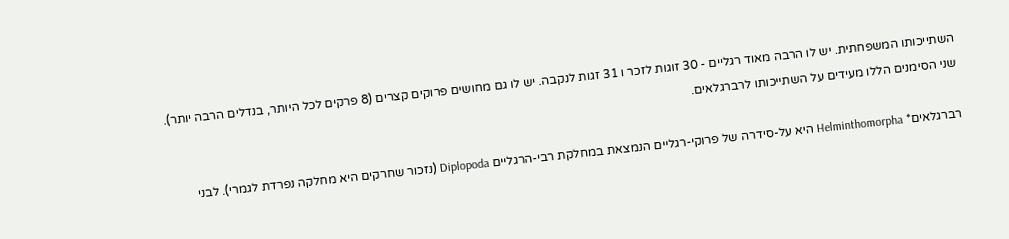השתייכותו המשפחתית. יש לו הרבה מאוד רגליים - 30 זוגות לזכר ו 31 זגות לנקבה. יש לו גם מחושים פרוקים קצרים (8 פרקים לכל היותר, בנדלים הרבה יותר). שני הסימנים הללו מעידים על השתייכותו לרברגלאים.

רברגלאים* Helminthomorpha היא על-סידרה של פרוקי-רגליים הנמצאת במחלקת רבי-הרגליים Diplopoda (נזכור שחרקים היא מחלקה נפרדת לגמרי). לבני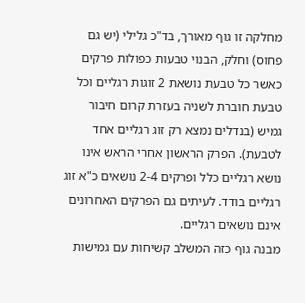מחלקה זו גוף מאורך, בד"כ גלילי (יש גם פחוס) וחלק, הבנוי טבעות כפולות פרקים כאשר כל טבעת נושאת 2 זוגות רגליים וכל טבעת חוברת לשניה בעזרת קרום חיבור גמיש (בנדלים נמצא רק זוג רגליים אחד לטבעת). הפרק הראשון אחרי הראש אינו נושא רגליים כלל ופרקים 2-4 נושאים כ"א זוג רגליים בודד. לעיתים גם הפרקים האחרונים אינם נושאים רגליים.
מבנה גוף כזה המשלב קשיחות עם גמישות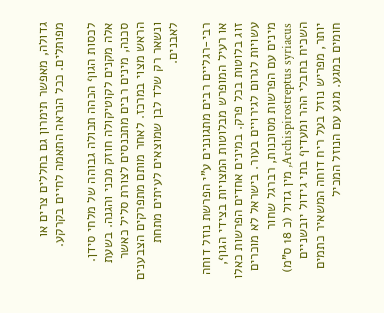גדולה, מאפשר תימרון גם בחללים צרים או מפותלים. ככל הנראה התאמה לחיים בקרקע.

לכסות הגוף הכהה תכולה גבוהה של מלחי סידן. אלה מקנים לקוטיקולה חוזק מכני והגנה. בשעת סכנה, מינים רבים מתכנסים לצורת סליל כאשר הראש מצוי במרכז. לאחר מותם מתפרקים הצבענים ונשאר רק שלד לבן שמוצאים לעיתים מתחת לאבנים.

רבי-רגליים רבים מתגוננים ע"י הפרשת נוזל דוחה או רעיל המופרש מבלוטות המצויות בצידי הגוף, זוג בלוטות בכל פרק. במינים אחדים הפרשות כאלו עשויות לגרום לגירויים בעור. בישראל לא מוכרים מינים עם הפרשות מסוכנות, רברגל שחור Archispirostreptus syriacus, מין גדול (כ 18 ס"מ) השכיח בחבלי ההר ומעדיף בתי גידול יובשניים יותר, מפריש נוזל בעל ריח דוחה המשאיר כתמים חומים במגע. מגע עם הנוזל המכיל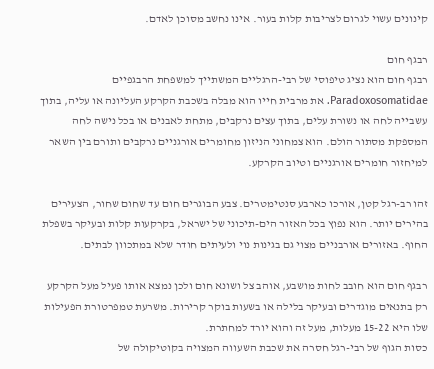קינונים עשוי לגרום לצריבות קלות בעור. אינו נחשב מסוכן לאדם.

רבגף חום
רבגף חום הוא נציג טיפוסי של רבי-הרגליים המשתייך למשפחת הרבגפיים Paradoxosomatidae. את מרבית חייו הוא מבלה בשכבת הקרקע העליונה או עליה, בתוך עשבייה לחה או נשורת עלים, בתוך עצים נרקבים, מתחת לאבנים או בכל נישה לחה המספקת מסתור הולם. הוא צמחוני הניזון מחומרים אורגניים נרקבים ותורם בין השאר למיחזור חומרים אורגניים וטיוב הקרקע.

זהו רב-רגל קטן, אורכו כארבע סנטימטרים. צבע הבוגרים חום עד שחום שחור, הצעירים בהירים יותר. הוא נפוץ בכל האזור הים-תיכוני של ישראל, בקרקעות קלות ובעיקר בשפלת החוף. באזורים אורבניים מצוי גם בגינות נוי ולעיתים חודר שלא במתכוון לבתים.

רבגף חום הוא חובב לחות מושבע, אוהב צל ושונא חום ולכן נמצא אותו פעיל מעל הקרקע רק בתנאים מוגדרים ובעיקר בלילה או בשעות בוקר קרירות. משרעת טמפרטורת הפעילות שלו היא 15-22 מעלות, מעל זה והוא יורד למחתרת.
כסות הגוף של רבי-רגל חסרה את שכבת השעווה המצויה בקוטיקולה של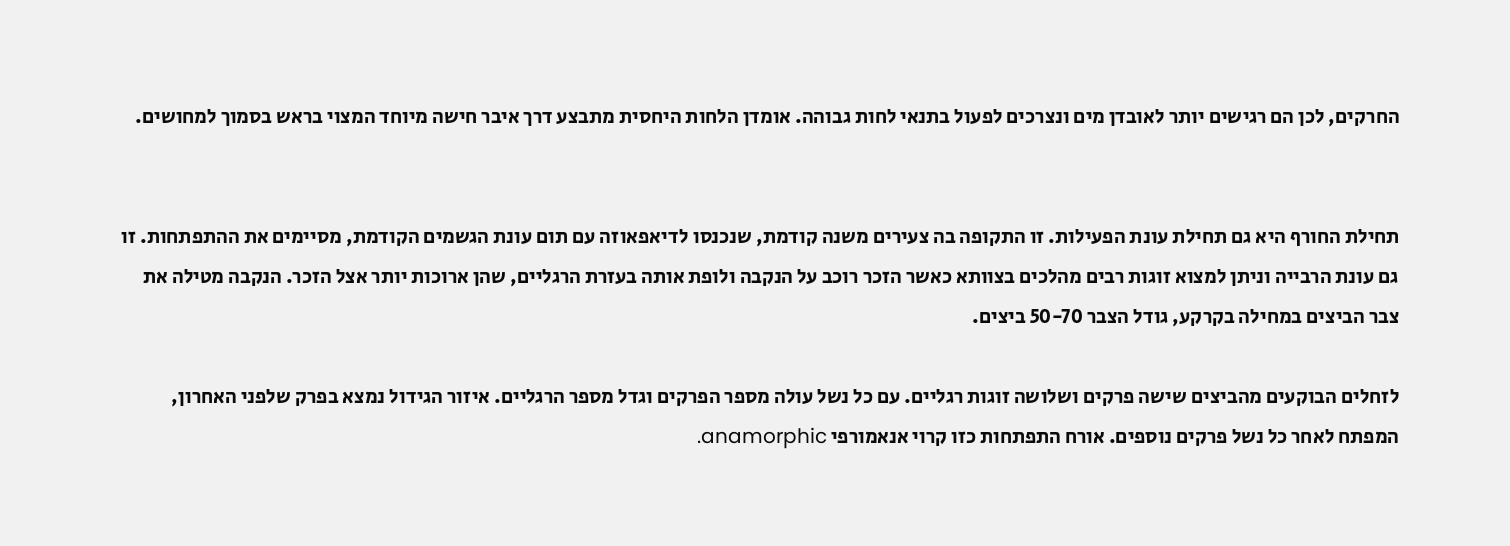החרקים, לכן הם רגישים יותר לאובדן מים ונצרכים לפעול בתנאי לחות גבוהה. אומדן הלחות היחסית מתבצע דרך איבר חישה מיוחד המצוי בראש בסמוך למחושים.


תחילת החורף היא גם תחילת עונת הפעילות. זו התקופה בה צעירים משנה קודמת, שנכנסו לדיאפאוזה עם תום עונת הגשמים הקודמת, מסיימים את ההתפתחות. זו גם עונת הרבייה וניתן למצוא זוגות רבים מהלכים בצוותא כאשר הזכר רוכב על הנקבה ולופת אותה בעזרת הרגליים, שהן ארוכות יותר אצל הזכר. הנקבה מטילה את צבר הביצים במחילה בקרקע, גודל הצבר 50-70 ביצים.

לזחלים הבוקעים מהביצים שישה פרקים ושלושה זוגות רגליים. עם כל נשל עולה מספר הפרקים וגדל מספר הרגליים. איזור הגידול נמצא בפרק שלפני האחרון, המפתח לאחר כל נשל פרקים נוספים. אורח התפתחות כזו קרוי אנאמורפי anamorphic.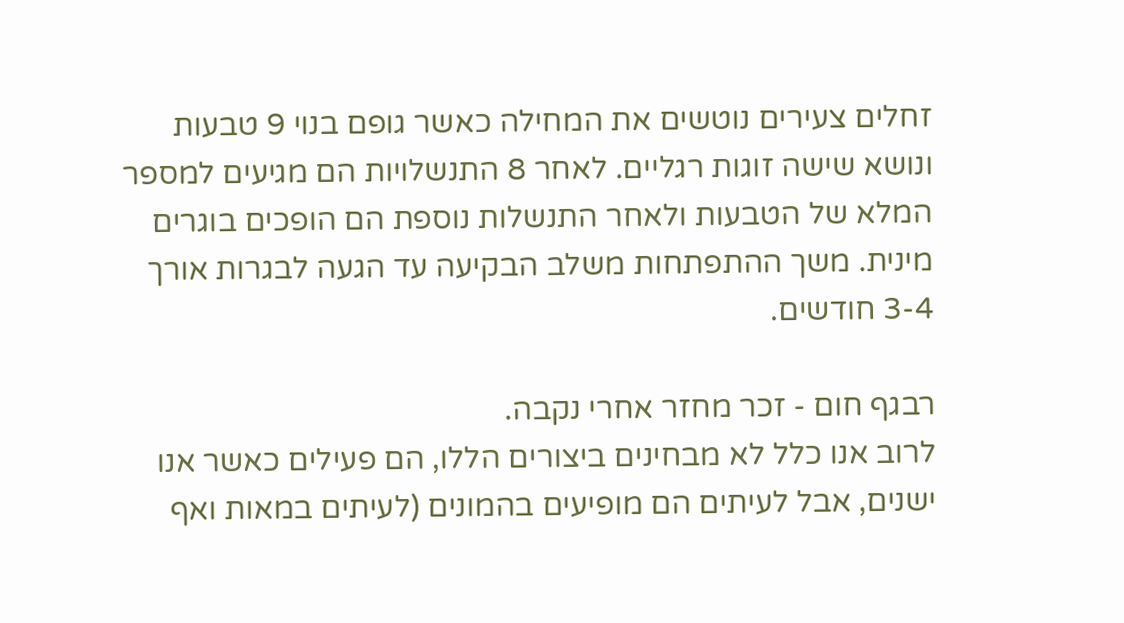זחלים צעירים נוטשים את המחילה כאשר גופם בנוי 9 טבעות ונושא שישה זוגות רגליים. לאחר 8 התנשלויות הם מגיעים למספר המלא של הטבעות ולאחר התנשלות נוספת הם הופכים בוגרים מינית. משך ההתפתחות משלב הבקיעה עד הגעה לבגרות אורך 3-4 חודשים.

רבגף חום - זכר מחזר אחרי נקבה.
לרוב אנו כלל לא מבחינים ביצורים הללו, הם פעילים כאשר אנו ישנים, אבל לעיתים הם מופיעים בהמונים (לעיתים במאות ואף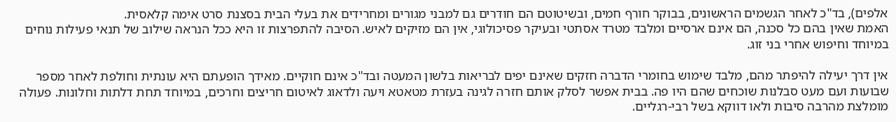אלפים), בד"כ לאחר הגשמים הראשונים, בבוקר חורף חמים, ובשיטוטם הם חודרים גם למבני מגורים ומחרידים את בעלי הבית בסצנת סרט אימה קלאסית.
האמת שאין בהם כל סכנה, הם אינם ארסיים ומלבד מטרד אסתטי ובעיקר פסיכולוגי, אין הם מזיקים לאיש. הסיבה להתפרצות זו היא ככל הנראה שילוב של תנאי פעילות נוחים במיוחד וחיפוש אחרי בני זוג.

אין דרך יעילה להיפתר מהם, מלבד שימוש בחומרי הדברה חזקים שאינם יפים לבריאות בלשון המעטה ובד"כ אינם חוקיים. מאידך הופעתם היא עונתית וחולפת לאחר מספר שבועות ועם מעט סבלנות שוכחים שהם היו פה. בבית אפשר לסלק אותם חזרה לגינה בעזרת מטאטא ויעה ולדאוג לאיטום חריצים וחרכים, במיוחד תחת דלתות וחלונות. פעולה מומלצת מהרבה סיבות ולאו דווקא בשל רבי-רגליים.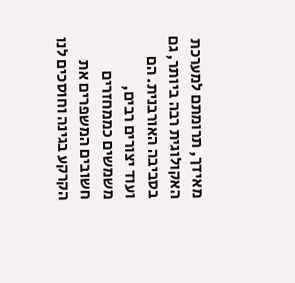מאידך, תרומתם למערכת האקולוגית רבה ביותר, גם בסביבה האורבנית. הם ועוד יצורים רבים, משמשים כממחזרים חשובים המשפרים את הקרקע בגינה וחוסכים לנו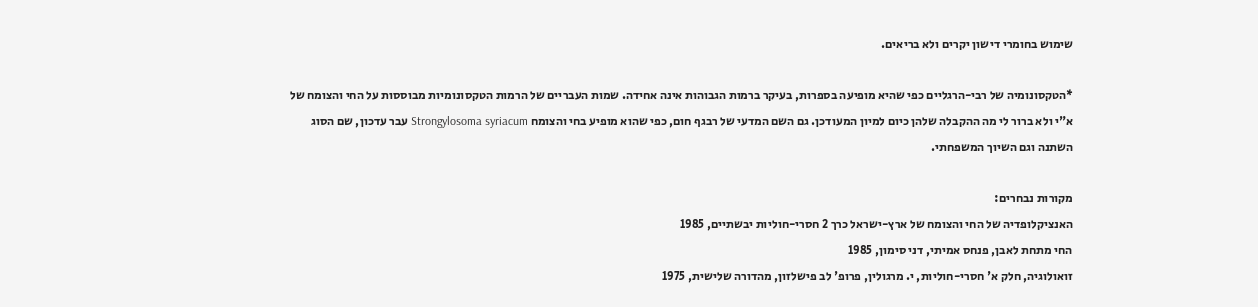שימוש בחומרי דישון יקרים ולא בריאים.

*הטקסונומיה של רבי-הרגליים כפי שהיא מופיעה בספרות, בעיקר ברמות הגבוהות אינה אחידה. שמות העבריים של הרמות הטקסונומיות מבוססות על החי והצומח של א"י ולא ברור לי מה ההקבלה שלהן כיום למיון המעודכן. גם השם המדעי של רבגף חום, כפי שהוא מופיע בחי והצומח Strongylosoma syriacum עבר עדכון, שם הסוג השתנה וגם השיוך המשפחתי.

מקורות נבחרים:
האנציקלופדיה של החי והצומח של ארץ-ישראל כרך 2 חסרי-חוליות יבשתיים, 1985
החי מתחת לאבן, פנחס אמיתי, דני סימון, 1985
זואולוגיה, חלק א' חסרי-חוליות, י. מרגולין, פרופ' לב פישלזון, מהדורה שלישית, 1975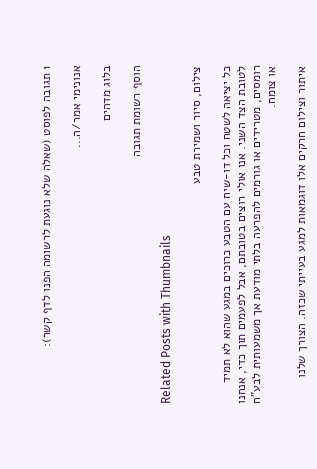1 תגובה לפוסט (שאלה שלא נוגעת לרשומה הפנו לדף קשר):

אנונימי אמר/ה...

בלוג מדהים

הוסף רשומת תגובה

Related Posts with Thumbnails

צילום, סיור ושמירת טבע

כל יציאה לשטח וכל דו-שיח עם הטבע כרוכים במגע שהוא לא תמיד לטובת הצד השני. אנו אולי רוצים בטובתם, אבל לפעמים תוך כדי, אנחנו רומסים, מטרידים או גורמים להפרעה בלתי מודעת אך משמעותית לבע"ח או צומח.

איתור וצילום חרקים אלו דוגמאות למגע בעייתי שכזה. הצורך שלנו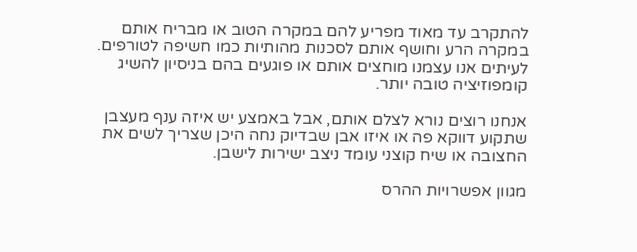להתקרב עד מאוד מפריע להם במקרה הטוב או מבריח אותם במקרה הרע וחושף אותם לסכנות מהותיות כמו חשיפה לטורפים. לעיתים אנו עצמנו מוחצים אותם או פוגעים בהם בניסיון להשיג קומפוזיציה טובה יותר.

אנחנו רוצים נורא לצלם אותם, אבל באמצע יש איזה ענף מעצבן שתקוע דווקא פה או איזו אבן שבדיוק נחה היכן שצריך לשים את החצובה או שיח קוצני עומד ניצב ישירות לישבן.

מגוון אפשרויות ההרס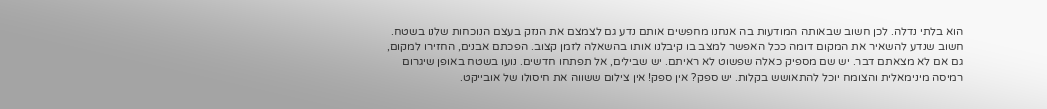הוא בלתי נדלה. לכן חשוב שבאותה המודעות בה אנחנו מחפשים אותם נדע גם לצמצם את הנזק בעצם הנוכחות שלנו בשטח. חשוב שנדע להשאיר את המקום דומה ככל האפשר למצב בו קיבלנו אותו בהשאלה לזמן קצוב. הפכתם אבנים, החזירו למקום, גם אם לא מצאתם דבר. יש שם מספיק כאלה שפשוט לא ראיתם. יש שבילים, אל תפתחו חדשים. נועו בשטח באופן שיגרום רמיסה מינימאלית והצומח יוכל להתאושש בקלות. יש ספק? אין ספק! אין צילום ששווה את חיסולו של אובייקט.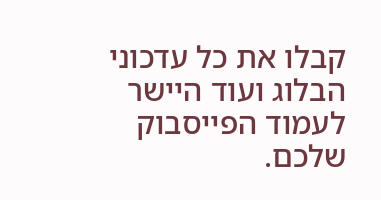קבלו את כל עדכוני הבלוג ועוד היישר לעמוד הפייסבוק שלכם.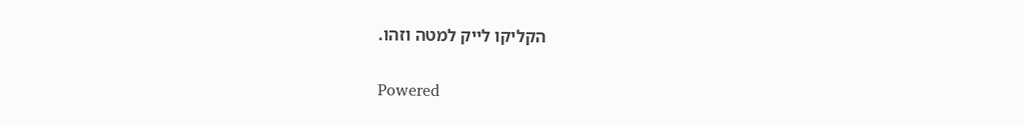הקליקו לייק למטה וזהו.

Powered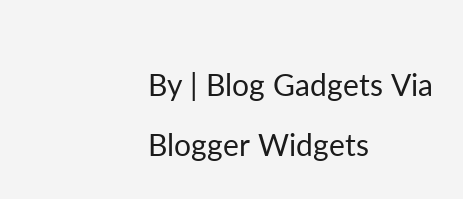By | Blog Gadgets Via Blogger Widgets